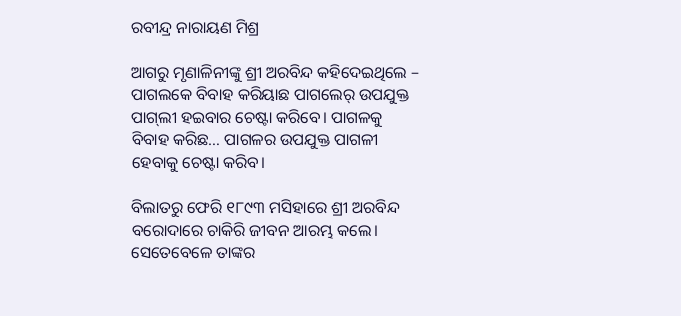ରବୀନ୍ଦ୍ର ନାରାୟଣ ମିଶ୍ର

ଆଗରୁ ମୃଣାଳିନୀଙ୍କୁ ଶ୍ରୀ ଅରବିନ୍ଦ କହିଦେଇଥିଲେ – ପାଗଲକେ ବିବାହ କରିୟାଛ ପାଗଲେର୍ ଉପଯୁକ୍ତ ପାଗ୍‌ଲୀ ହଇବାର ଚେଷ୍ଟା କରିବେ। ପାଗଳକୁ ବିବାହ କରିଛ… ପାଗଳର ଉପଯୁକ୍ତ ପାଗଳୀ ହେବାକୁ ଚେଷ୍ଟା କରିବ।

ବିଲାତରୁ ଫେରି ୧୮୯୩ ମସିହାରେ ଶ୍ରୀ ଅରବିନ୍ଦ ବରୋଦାରେ ଚାକିରି ଜୀବନ ଆରମ୍ଭ କଲେ। ସେତେବେଳେ ତାଙ୍କର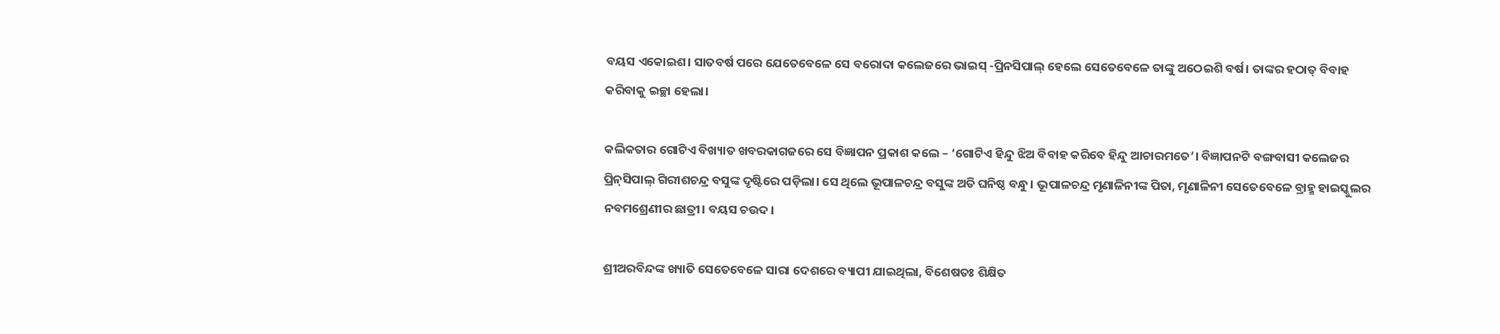ବୟସ ଏକୋଇଶ। ସାତବର୍ଷ ପରେ ଯେତେବେଳେ ସେ ବରୋଦା କଲେଜରେ ଭାଇସ୍ -ପ୍ରିନସିପାଲ୍ ହେଲେ ସେତେବେଳେ ତାଙ୍କୁ ଅଠେଇଶି ବର୍ଷ। ତାଙ୍କର ହଠାତ୍ ବିବାହ କରିବାକୁ ଇଚ୍ଛା ହେଲା।

କଲିକତାର ଗୋଟିଏ ବିଖ୍ୟାତ ଖବରକାଗଜରେ ସେ ବିଜ୍ଞାପନ ପ୍ରକାଶ କଲେ – ‘ଗୋଟିଏ ହିନ୍ଦୁ ଝିଅ ବିବାହ କରିବେ ହିନ୍ଦୁ ଆଚାରମତେ’। ବିଜ୍ଞାପନଟି ବଙ୍ଗବାସୀ କଲେଜର ପ୍ରିନ୍‌ସିପାଲ୍ ଗିରୀଶଚନ୍ଦ୍ର ବସୁଙ୍କ ଦୃଷ୍ଟିରେ ପଡ଼ିଲା। ସେ ଥିଲେ ଭୂପାଳଚନ୍ଦ୍ର ବସୁଙ୍କ ଅତି ଘନିଷ୍ଠ ବନ୍ଧୁ। ଭୂପାଳଚନ୍ଦ୍ର ମୃଣାଳିନୀଙ୍କ ପିତା, ମୃଣାଳିନୀ ସେତେବେଳେ ବ୍ରାହ୍ମ ହାଇସ୍କୁଲର ନବମଶ୍ରେଣୀର ଛାତ୍ରୀ। ବୟସ ଚଉଦ।

ଶ୍ରୀଅରବିନ୍ଦଙ୍କ ଖ୍ୟାତି ସେତେବେଳେ ସାରା ଦେଶରେ ବ୍ୟାପୀ ଯାଇଥିଲା, ବିଶେଷତଃ ଶିକ୍ଷିତ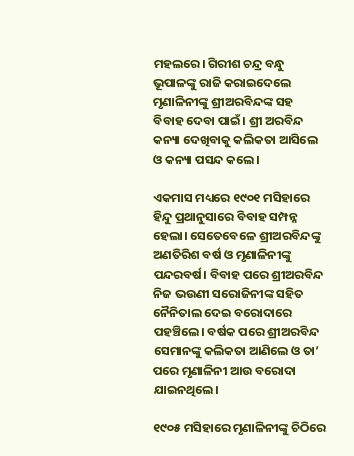ମହଲରେ। ଗିରୀଶ ଚନ୍ଦ୍ର ବନ୍ଧୁ ଭୂପାଳଙ୍କୁ ରାଜି କରାଇଦେଲେ ମୃଣାଳିନୀଙ୍କୁ ଶ୍ରୀଅରବିନ୍ଦଙ୍କ ସହ ବିବାହ ଦେବା ପାଇଁ। ଶ୍ରୀ ଅରବିନ୍ଦ କନ୍ୟା ଦେଖିବାକୁ କଲିକତା ଆସିଲେ ଓ କନ୍ୟା ପସନ୍ଦ କଲେ।

ଏକମାସ ମଧ୍ୟରେ ୧୯୦୧ ମସିହାରେ ହିନ୍ଦୁ ପ୍ରଥାନୁସାରେ ବିବାହ ସମ୍ପନ୍ନ ହେଲା। ସେତେବେଳେ ଶ୍ରୀଅରବିନ୍ଦଙ୍କୁ ଅଣତିରିଶ ବର୍ଷ ଓ ମୃଣାଳିନୀଙ୍କୁ ପନ୍ଦରବର୍ଷ। ବିବାହ ପରେ ଶ୍ରୀଅରବିନ୍ଦ ନିଜ ଭଉଣୀ ସରୋଜିନୀଙ୍କ ସହିତ ନୈନିତାଲ ଦେଇ ବରୋଦାରେ ପହଞ୍ଚିଲେ। ବର୍ଷକ ପରେ ଶ୍ରୀଅରବିନ୍ଦ ସେମାନଙ୍କୁ କଲିକତା ଆଣିଲେ ଓ ତା’ ପରେ ମୃଣାଳିନୀ ଆଉ ବରୋଦା ଯାଇନଥିଲେ।

୧୯୦୫ ମସିହାରେ ମୃଣାଳିନୀଙ୍କୁ ଚିଠିରେ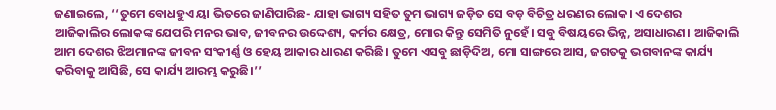ଜଣାଇଲେ, ‘‘ତୁମେ ବୋଧହୁଏ ୟା ଭିତରେ ଜାଣିପାରିଛ- ଯାହା ଭାଗ୍ୟ ସହିତ ତୁମ ଭାଗ୍ୟ ଜଡ଼ିତ ସେ ବଡ଼ ବିଚିତ୍ର ଧରଣର ଲୋକ। ଏ ଦେଶର ଆଜିକାଲିର ଲୋକଙ୍କ ଯେପରି ମନର ଭାବ, ଜୀବନର ଉଦ୍ଦେଶ୍ୟ, କର୍ମର କ୍ଷେତ୍ର, ମୋର କିନ୍ତୁ ସେମିତି ନୁହେଁ। ସବୁ ବିଷୟରେ ଭିନ୍ନ, ଅସାଧାରଣ। ଆଜିକାଲି ଆମ ଦେଶର ଝିଅମାନଙ୍କ ଜୀବନ ସଂକୀର୍ଣ୍ଣ ଓ ହେୟ ଆକାର ଧାରଣ କରିଛି। ତୁମେ ଏସବୁ ଛାଡ଼ିଦିଅ, ମୋ ସାଙ୍ଗରେ ଆସ, ଜଗତକୁ ଭଗବାନଙ୍କ କାର୍ଯ୍ୟ କରିବାକୁ ଆସିଛି, ସେ କାର୍ଯ୍ୟ ଆରମ୍ଭ କରୁଛି।’’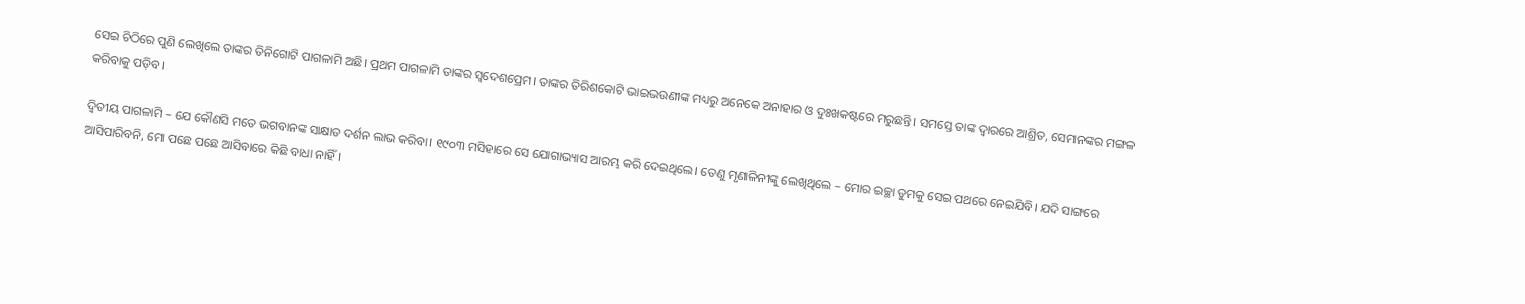ସେଇ ଚିଠିରେ ପୁଣି ଲେଖିଲେ ତାଙ୍କର ତିନିଗୋଟି ପାଗଳାମି ଅଛି। ପ୍ରଥମ ପାଗଳାମି ତାଙ୍କର ସ୍ୱଦେଶପ୍ରେମ। ତାଙ୍କର ତିରିଶକୋଟି ଭାଇଭଉଣୀଙ୍କ ମଧ୍ୟରୁ ଅନେକେ ଅନାହାର ଓ ଦୁଃଖକଷ୍ଟରେ ମରୁଛନ୍ତି। ସମସ୍ତେ ତାଙ୍କ ଦ୍ୱାରରେ ଆଶ୍ରିତ, ସେମାନଙ୍କର ମଙ୍ଗଳ କରିବାକୁ ପଡ଼ିବ।

ଦ୍ୱିତୀୟ ପାଗଳାମି – ଯେ କୌଣସି ମତେ ଭଗବାନଙ୍କ ସାକ୍ଷାତ ଦର୍ଶନ ଲାଭ କରିବା। ୧୯୦୩ ମସିହାରେ ସେ ଯୋଗାଭ୍ୟାସ ଆରମ୍ଭ କରି ଦେଇଥିଲେ। ତେଣୁ ମୃଣାଳିନୀଙ୍କୁ ଲେଖିଥିଲେ – ମୋର ଇଚ୍ଛା ତୁମକୁ ସେଇ ପଥରେ ନେଇଯିବି। ଯଦି ସାଙ୍ଗରେ ଆସିପାରିବନି, ମୋ ପଛେ ପଛେ ଆସିବାରେ କିଛି ବାଧା ନାହିଁ।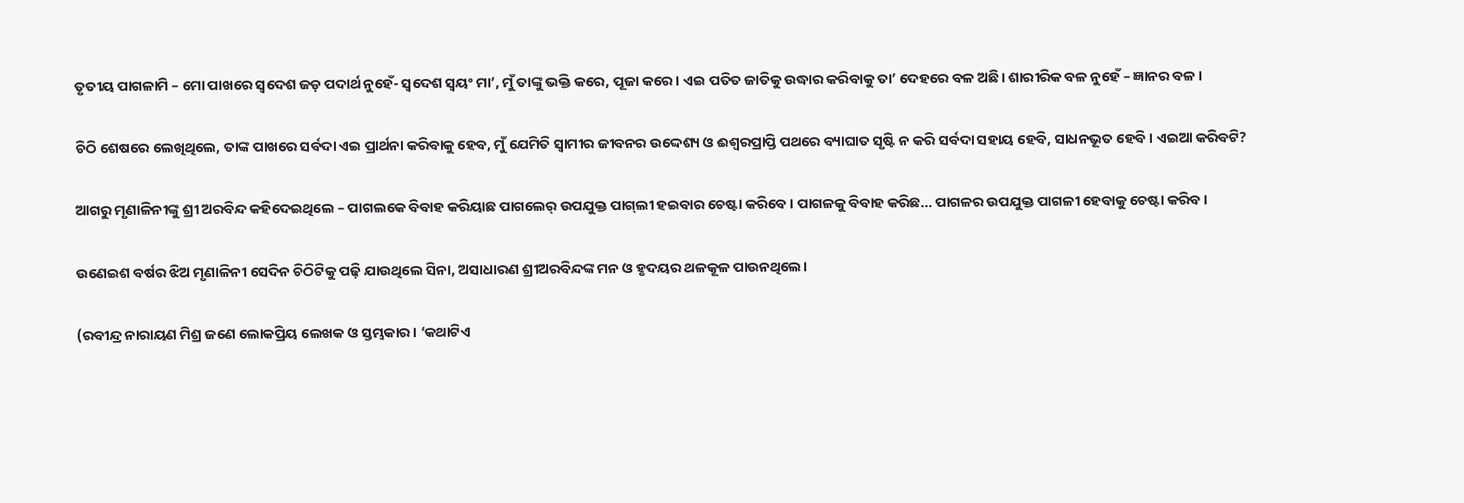ତୃତୀୟ ପାଗଳାମି – ମୋ ପାଖରେ ସ୍ୱଦେଶ ଜଡ଼ ପଦାର୍ଥ ନୁହେଁ- ସ୍ୱଦେଶ ସ୍ୱୟଂ ମା’, ମୁଁ ତାଙ୍କୁ ଭକ୍ତି କରେ, ପୂଜା କରେ। ଏଇ ପତିତ ଜାତିକୁ ଉଦ୍ଧାର କରିବାକୁ ତା’ ଦେହରେ ବଳ ଅଛି। ଶାରୀରିକ ବଳ ନୁହେଁ – ଜ୍ଞାନର ବଳ।

ଚିଠି ଶେଷରେ ଲେଖିଥିଲେ, ତାଙ୍କ ପାଖରେ ସର୍ବଦା ଏଇ ପ୍ରାର୍ଥନା କରିବାକୁ ହେବ, ମୁଁ ଯେମିତି ସ୍ୱାମୀର ଜୀବନର ଉଦ୍ଦେଶ୍ୟ ଓ ଈଶ୍ୱରପ୍ରାପ୍ତି ପଥରେ ବ୍ୟାଘାତ ସୃଷ୍ଟି ନ କରି ସର୍ବଦା ସହାୟ ହେବି, ସାଧନଭୂତ ହେବି। ଏଇଆ କରିବଟି?

ଆଗରୁ ମୃଣାଳିନୀଙ୍କୁ ଶ୍ରୀ ଅରବିନ୍ଦ କହିଦେଇଥିଲେ – ପାଗଲକେ ବିବାହ କରିୟାଛ ପାଗଲେର୍ ଉପଯୁକ୍ତ ପାଗ୍‌ଲୀ ହଇବାର ଚେଷ୍ଟା କରିବେ। ପାଗଳକୁ ବିବାହ କରିଛ… ପାଗଳର ଉପଯୁକ୍ତ ପାଗଳୀ ହେବାକୁ ଚେଷ୍ଟା କରିବ।

ଉଣେଇଶ ବର୍ଷର ଝିଅ ମୃଣାଳିନୀ ସେଦିନ ଚିଠିଟିକୁ ପଢ଼ି ଯାଉଥିଲେ ସିନା, ଅସାଧାରଣ ଶ୍ରୀଅରବିନ୍ଦଙ୍କ ମନ ଓ ହୃଦୟର ଥଳକୂଳ ପାଉନଥିଲେ।

(ରବୀନ୍ଦ୍ର ନାରାୟଣ ମିଶ୍ର ଜଣେ ଲୋକପ୍ରିୟ ଲେଖକ ଓ ସ୍ତମ୍ଭକାର। ‘କଥାଟିଏ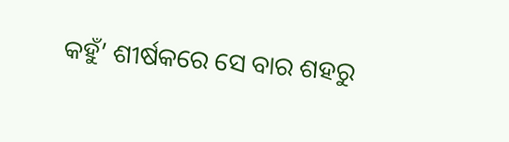କହୁଁ’ ଶୀର୍ଷକରେ ସେ ବାର ଶହରୁ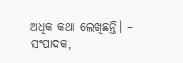ଅଧିକ କଥା ଲେଖିଛନ୍ତି। – ସଂପାଦକ,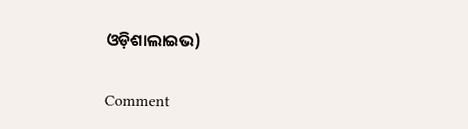ଓଡ଼ିଶାଲାଇଭ)

Comment